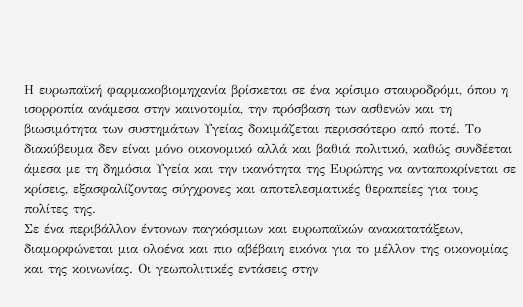Η ευρωπαϊκή φαρμακοβιομηχανία βρίσκεται σε ένα κρίσιμο σταυροδρόμι, όπου η ισορροπία ανάμεσα στην καινοτομία, την πρόσβαση των ασθενών και τη βιωσιμότητα των συστημάτων Υγείας δοκιμάζεται περισσότερο από ποτέ. Το διακύβευμα δεν είναι μόνο οικονομικό αλλά και βαθιά πολιτικό, καθώς συνδέεται άμεσα με τη δημόσια Υγεία και την ικανότητα της Ευρώπης να ανταποκρίνεται σε κρίσεις, εξασφαλίζοντας σύγχρονες και αποτελεσματικές θεραπείες για τους πολίτες της.
Σε ένα περιβάλλον έντονων παγκόσμιων και ευρωπαϊκών ανακατατάξεων, διαμορφώνεται μια ολοένα και πιο αβέβαιη εικόνα για το μέλλον της οικονομίας και της κοινωνίας. Οι γεωπολιτικές εντάσεις στην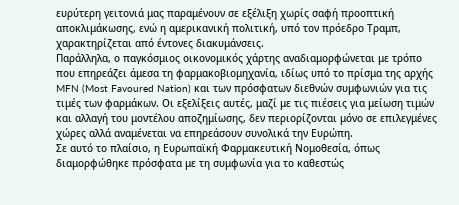ευρύτερη γειτονιά μας παραμένουν σε εξέλιξη χωρίς σαφή προοπτική αποκλιμάκωσης, ενώ η αμερικανική πολιτική, υπό τον πρόεδρο Τραμπ, χαρακτηρίζεται από έντονες διακυμάνσεις.
Παράλληλα, ο παγκόσμιος οικονομικός χάρτης αναδιαμορφώνεται με τρόπο που επηρεάζει άμεσα τη φαρμακοβιομηχανία, ιδίως υπό το πρίσμα της αρχής MFN (Most Favoured Nation) και των πρόσφατων διεθνών συμφωνιών για τις τιμές των φαρμάκων. Οι εξελίξεις αυτές, μαζί με τις πιέσεις για μείωση τιμών και αλλαγή του μοντέλου αποζημίωσης, δεν περιορίζονται μόνο σε επιλεγμένες χώρες αλλά αναμένεται να επηρεάσουν συνολικά την Ευρώπη.
Σε αυτό το πλαίσιο, η Ευρωπαϊκή Φαρμακευτική Νομοθεσία, όπως διαμορφώθηκε πρόσφατα με τη συμφωνία για το καθεστώς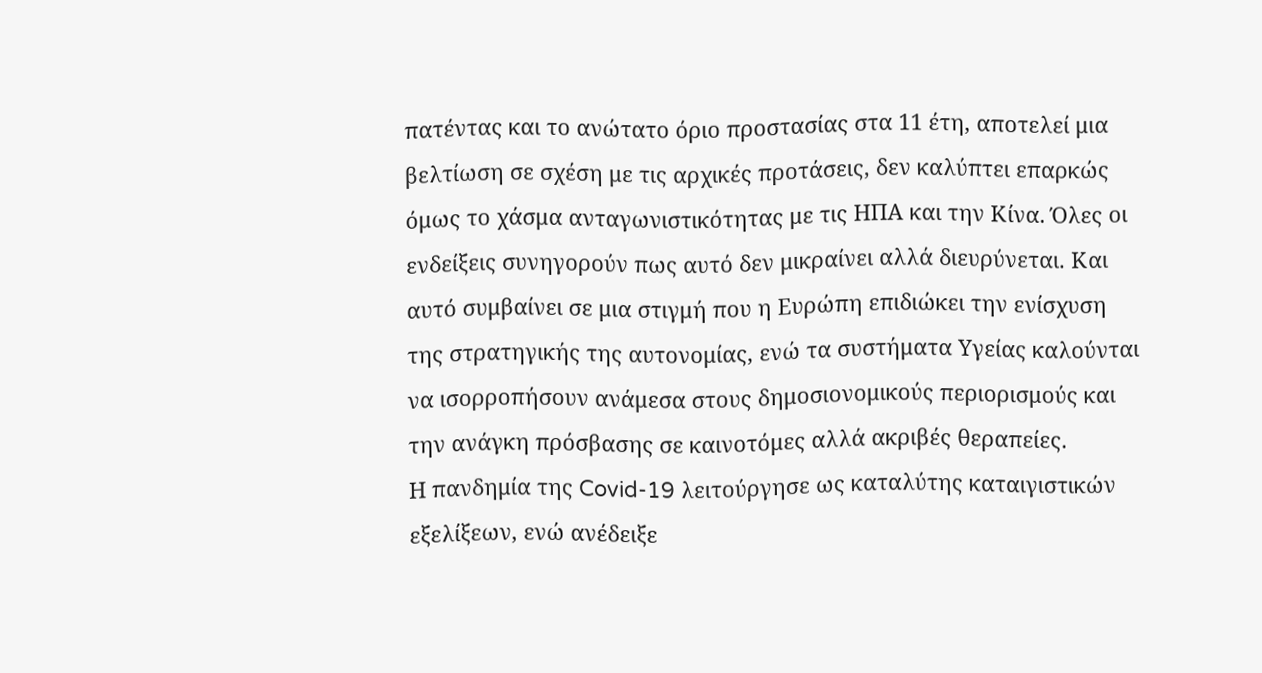πατέντας και το ανώτατο όριο προστασίας στα 11 έτη, αποτελεί μια βελτίωση σε σχέση με τις αρχικές προτάσεις, δεν καλύπτει επαρκώς όμως το χάσμα ανταγωνιστικότητας με τις ΗΠΑ και την Κίνα. Όλες οι ενδείξεις συνηγορούν πως αυτό δεν μικραίνει αλλά διευρύνεται. Και αυτό συμβαίνει σε μια στιγμή που η Ευρώπη επιδιώκει την ενίσχυση της στρατηγικής της αυτονομίας, ενώ τα συστήματα Υγείας καλούνται να ισορροπήσουν ανάμεσα στους δημοσιονομικούς περιορισμούς και την ανάγκη πρόσβασης σε καινοτόμες αλλά ακριβές θεραπείες.
Η πανδημία της Covid-19 λειτούργησε ως καταλύτης καταιγιστικών εξελίξεων, ενώ ανέδειξε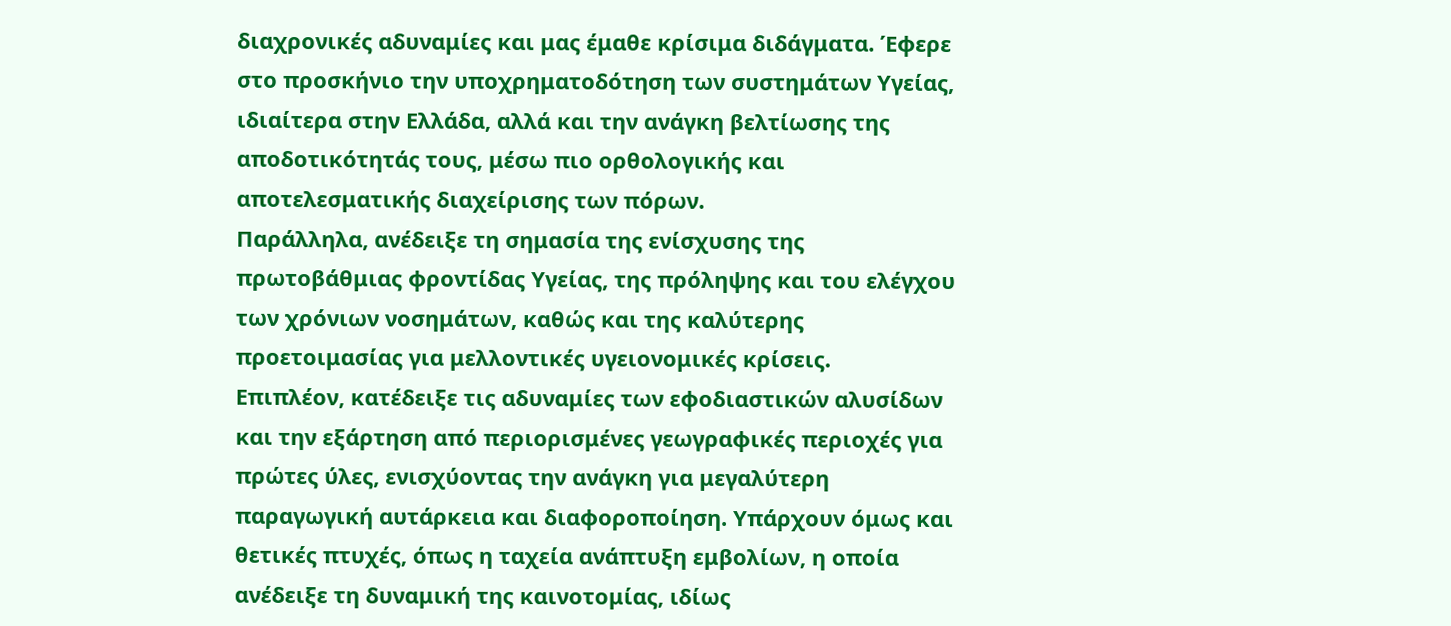διαχρονικές αδυναμίες και μας έμαθε κρίσιμα διδάγματα. Έφερε στο προσκήνιο την υποχρηματοδότηση των συστημάτων Υγείας, ιδιαίτερα στην Ελλάδα, αλλά και την ανάγκη βελτίωσης της αποδοτικότητάς τους, μέσω πιο ορθολογικής και αποτελεσματικής διαχείρισης των πόρων.
Παράλληλα, ανέδειξε τη σημασία της ενίσχυσης της πρωτοβάθμιας φροντίδας Υγείας, της πρόληψης και του ελέγχου των χρόνιων νοσημάτων, καθώς και της καλύτερης προετοιμασίας για μελλοντικές υγειονομικές κρίσεις.
Επιπλέον, κατέδειξε τις αδυναμίες των εφοδιαστικών αλυσίδων και την εξάρτηση από περιορισμένες γεωγραφικές περιοχές για πρώτες ύλες, ενισχύοντας την ανάγκη για μεγαλύτερη παραγωγική αυτάρκεια και διαφοροποίηση. Υπάρχουν όμως και θετικές πτυχές, όπως η ταχεία ανάπτυξη εμβολίων, η οποία ανέδειξε τη δυναμική της καινοτομίας, ιδίως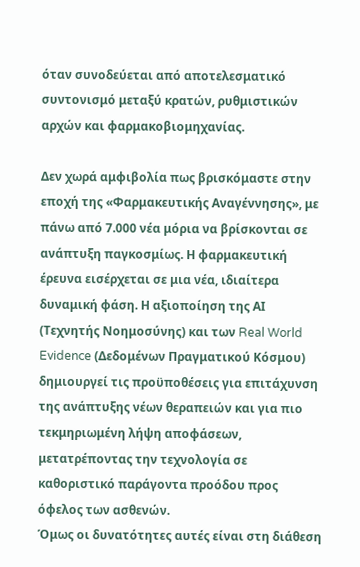όταν συνοδεύεται από αποτελεσματικό συντονισμό μεταξύ κρατών, ρυθμιστικών αρχών και φαρμακοβιομηχανίας.

Δεν χωρά αμφιβολία πως βρισκόμαστε στην εποχή της «Φαρμακευτικής Αναγέννησης», με πάνω από 7.000 νέα μόρια να βρίσκονται σε ανάπτυξη παγκοσμίως. Η φαρμακευτική έρευνα εισέρχεται σε μια νέα, ιδιαίτερα δυναμική φάση. Η αξιοποίηση της ΑΙ (Τεχνητής Νοημοσύνης) και των Real World Evidence (Δεδομένων Πραγματικού Κόσμου) δημιουργεί τις προϋποθέσεις για επιτάχυνση της ανάπτυξης νέων θεραπειών και για πιο τεκμηριωμένη λήψη αποφάσεων, μετατρέποντας την τεχνολογία σε καθοριστικό παράγοντα προόδου προς όφελος των ασθενών.
Όμως οι δυνατότητες αυτές είναι στη διάθεση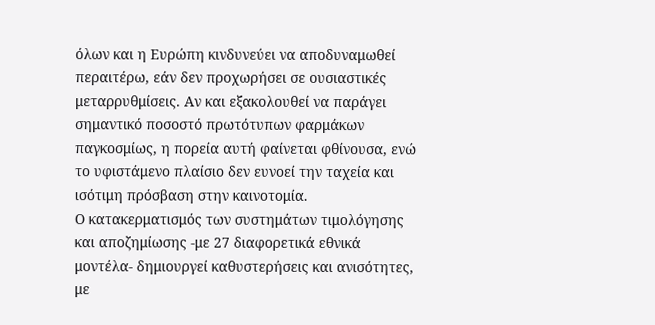όλων και η Ευρώπη κινδυνεύει να αποδυναμωθεί περαιτέρω, εάν δεν προχωρήσει σε ουσιαστικές μεταρρυθμίσεις. Αν και εξακολουθεί να παράγει σημαντικό ποσοστό πρωτότυπων φαρμάκων παγκοσμίως, η πορεία αυτή φαίνεται φθίνουσα, ενώ το υφιστάμενο πλαίσιο δεν ευνοεί την ταχεία και ισότιμη πρόσβαση στην καινοτομία.
Ο κατακερματισμός των συστημάτων τιμολόγησης και αποζημίωσης -με 27 διαφορετικά εθνικά μοντέλα- δημιουργεί καθυστερήσεις και ανισότητες, με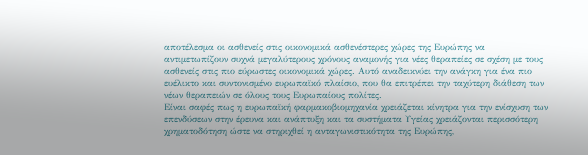αποτέλεσμα οι ασθενείς στις οικονομικά ασθενέστερες χώρες της Ευρώπης να αντιμετωπίζουν συχνά μεγαλύτερους χρόνους αναμονής για νέες θεραπείες σε σχέση με τους ασθενείς στις πιο εύρωστες οικονομικά χώρες. Αυτό αναδεικνύει την ανάγκη για ένα πιο ευέλικτο και συντονισμένο ευρωπαϊκό πλαίσιο, που θα επιτρέπει την ταχύτερη διάθεση των νέων θεραπειών σε όλους τους Ευρωπαίους πολίτες.
Είναι σαφές πως η ευρωπαϊκή φαρμακοβιομηχανία χρειάζεται κίνητρα για την ενίσχυση των επενδύσεων στην έρευνα και ανάπτυξη και τα συστήματα Υγείας χρειάζονται περισσότερη χρηματοδότηση ώστε να στηριχθεί η ανταγωνιστικότητα της Ευρώπης,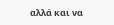αλλά και να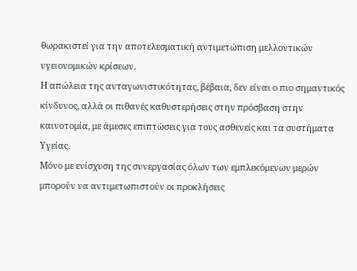θωρακιστεί για την αποτελεσματική αντιμετώπιση μελλοντικών υγειονομικών κρίσεων.
Η απώλεια της ανταγωνιστικότητας, βέβαια, δεν είναι ο πιο σημαντικός κίνδυνος, αλλά οι πιθανές καθυστερήσεις στην πρόσβαση στην καινοτομία, με άμεσες επιπτώσεις για τους ασθενείς και τα συστήματα Υγείας.
Μόνο με ενίσχυση της συνεργασίας όλων των εμπλεκόμενων μερών μπορούν να αντιμετωπιστούν οι προκλήσεις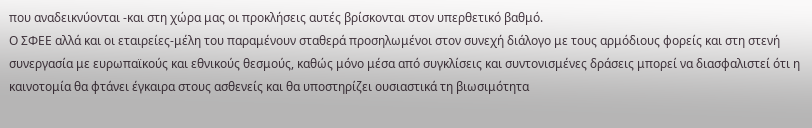που αναδεικνύονται -και στη χώρα μας οι προκλήσεις αυτές βρίσκονται στον υπερθετικό βαθμό.
Ο ΣΦΕΕ αλλά και οι εταιρείες-μέλη του παραμένουν σταθερά προσηλωμένοι στον συνεχή διάλογο με τους αρμόδιους φορείς και στη στενή συνεργασία με ευρωπαϊκούς και εθνικούς θεσμούς, καθώς μόνο μέσα από συγκλίσεις και συντονισμένες δράσεις μπορεί να διασφαλιστεί ότι η καινοτομία θα φτάνει έγκαιρα στους ασθενείς και θα υποστηρίζει ουσιαστικά τη βιωσιμότητα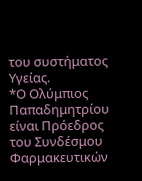του συστήματος Υγείας.
*Ο Ολύμπιος Παπαδημητρίου είναι Πρόεδρος του Συνδέσμου Φαρμακευτικών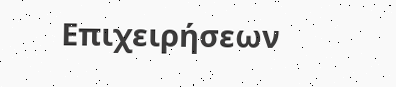Επιχειρήσεων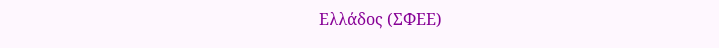Ελλάδος (ΣΦΕΕ)